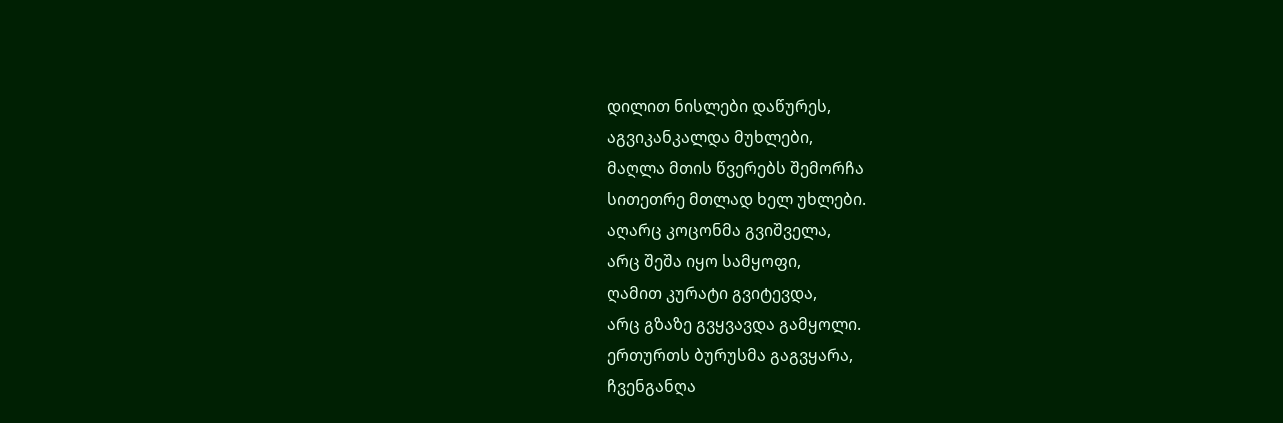დილით ნისლები დაწურეს,
აგვიკანკალდა მუხლები,
მაღლა მთის წვერებს შემორჩა
სითეთრე მთლად ხელ უხლები.
აღარც კოცონმა გვიშველა,
არც შეშა იყო სამყოფი,
ღამით კურატი გვიტევდა,
არც გზაზე გვყვავდა გამყოლი.
ერთურთს ბურუსმა გაგვყარა,
ჩვენგანღა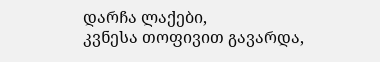დარჩა ლაქები,
კვნესა თოფივით გავარდა,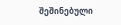შეშინებული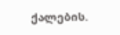ქალების.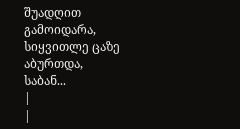შუადღით გამოიდარა,
სიყვითლე ცაზე აბურთდა,
საბან...
|
|